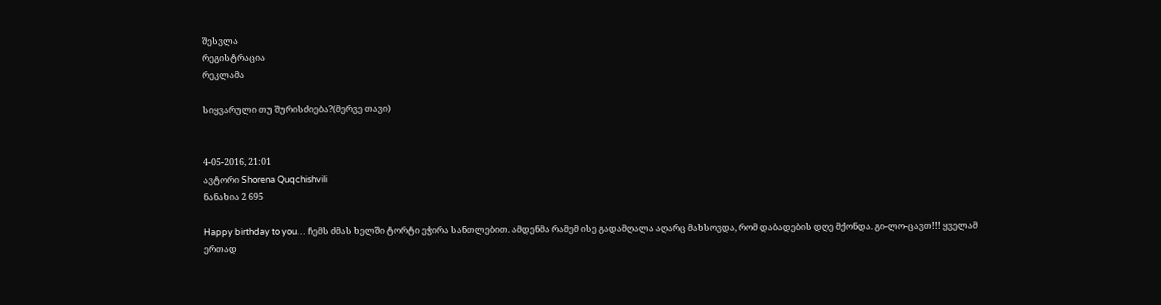შესვლა
რეგისტრაცია
რეკლამა

სიყვარული თუ შურისძიება?(მერვე თავი)


4-05-2016, 21:01
ავტორი Shorena Quqchishvili
ნანახია 2 695

Happy birthday to you… ჩემს ძმას ხელში ტორტი ეჭირა სანთლებით. ამდენმა რამემ ისე გადამღალა აღარც მახსოვდა, რომ დაბადების დღე მქონდა. გი-ლო-ცავთ!!! ყველამ ერთად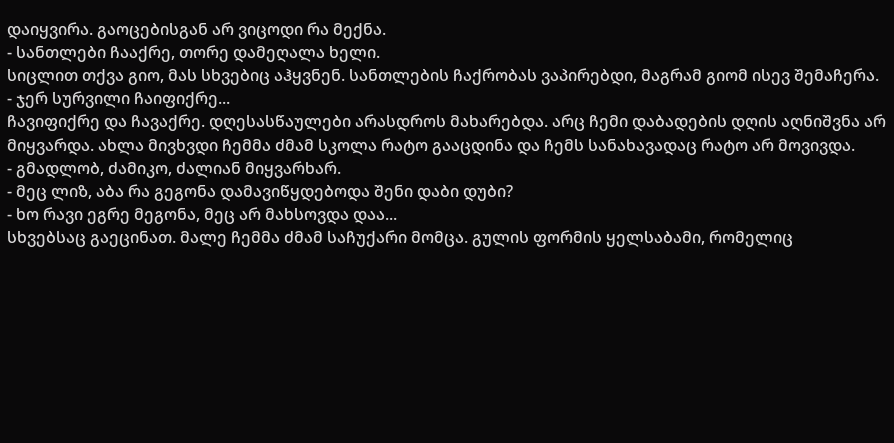დაიყვირა. გაოცებისგან არ ვიცოდი რა მექნა.
- სანთლები ჩააქრე, თორე დამეღალა ხელი.
სიცლით თქვა გიო, მას სხვებიც აჰყვნენ. სანთლების ჩაქრობას ვაპირებდი, მაგრამ გიომ ისევ შემაჩერა.
- ჯერ სურვილი ჩაიფიქრე...
ჩავიფიქრე და ჩავაქრე. დღესასწაულები არასდროს მახარებდა. არც ჩემი დაბადების დღის აღნიშვნა არ მიყვარდა. ახლა მივხვდი ჩემმა ძმამ სკოლა რატო გააცდინა და ჩემს სანახავადაც რატო არ მოვივდა.
- გმადლობ, ძამიკო, ძალიან მიყვარხარ.
- მეც ლიზ, აბა რა გეგონა დამავიწყდებოდა შენი დაბი დუბი?
- ხო რავი ეგრე მეგონა, მეც არ მახსოვდა დაა...
სხვებსაც გაეცინათ. მალე ჩემმა ძმამ საჩუქარი მომცა. გულის ფორმის ყელსაბამი, რომელიც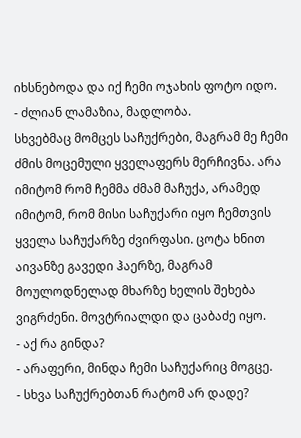იხსნებოდა და იქ ჩემი ოჯახის ფოტო იდო.
- ძლიან ლამაზია, მადლობა.
სხვებმაც მომცეს საჩუქრები, მაგრამ მე ჩემი ძმის მოცემული ყველაფერს მერჩივნა. არა იმიტომ რომ ჩემმა ძმამ მაჩუქა, არამედ იმიტომ, რომ მისი საჩუქარი იყო ჩემთვის ყველა საჩუქარზე ძვირფასი. ცოტა ხნით აივანზე გავედი ჰაერზე, მაგრამ მოულოდნელად მხარზე ხელის შეხება ვიგრძენი. მოვტრიალდი და ცაბაძე იყო.
- აქ რა გინდა?
- არაფერი, მინდა ჩემი საჩუქარიც მოგცე.
- სხვა საჩუქრებთან რატომ არ დადე?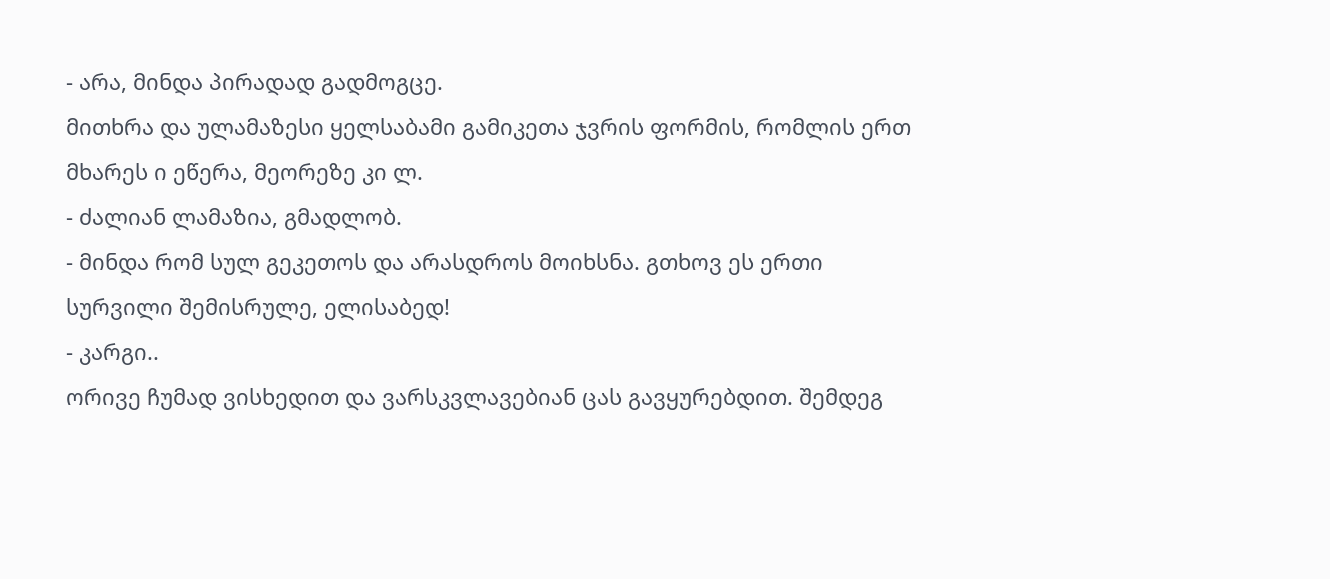- არა, მინდა პირადად გადმოგცე.
მითხრა და ულამაზესი ყელსაბამი გამიკეთა ჯვრის ფორმის, რომლის ერთ მხარეს ი ეწერა, მეორეზე კი ლ.
- ძალიან ლამაზია, გმადლობ.
- მინდა რომ სულ გეკეთოს და არასდროს მოიხსნა. გთხოვ ეს ერთი სურვილი შემისრულე, ელისაბედ!
- კარგი..
ორივე ჩუმად ვისხედით და ვარსკვლავებიან ცას გავყურებდით. შემდეგ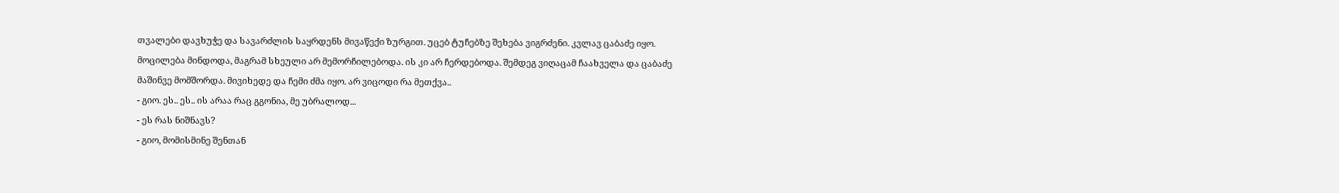თვალები დავხუჭე და სავარძლის საყრდენს მივაწექი ზურგით. უცებ ტუჩებზე შეხება ვიგრძენი. კვლავ ცაბაძე იყო. მოცილება მინდოდა, მაგრამ სხეული არ მემორჩილებოდა. ის კი არ ჩერდებოდა. შემდეგ ვიღაცამ ჩაახველა და ცაბაძე მაშინვე მომშორდა. მივიხედე და ჩემი ძმა იყო. არ ვიცოდი რა მეთქვა..
- გიო. ეს.. ეს.. ის არაა რაც გგონია, მე უბრალოდ...
- ეს რას ნიშნავს?
- გიო, მომისმინე შენთან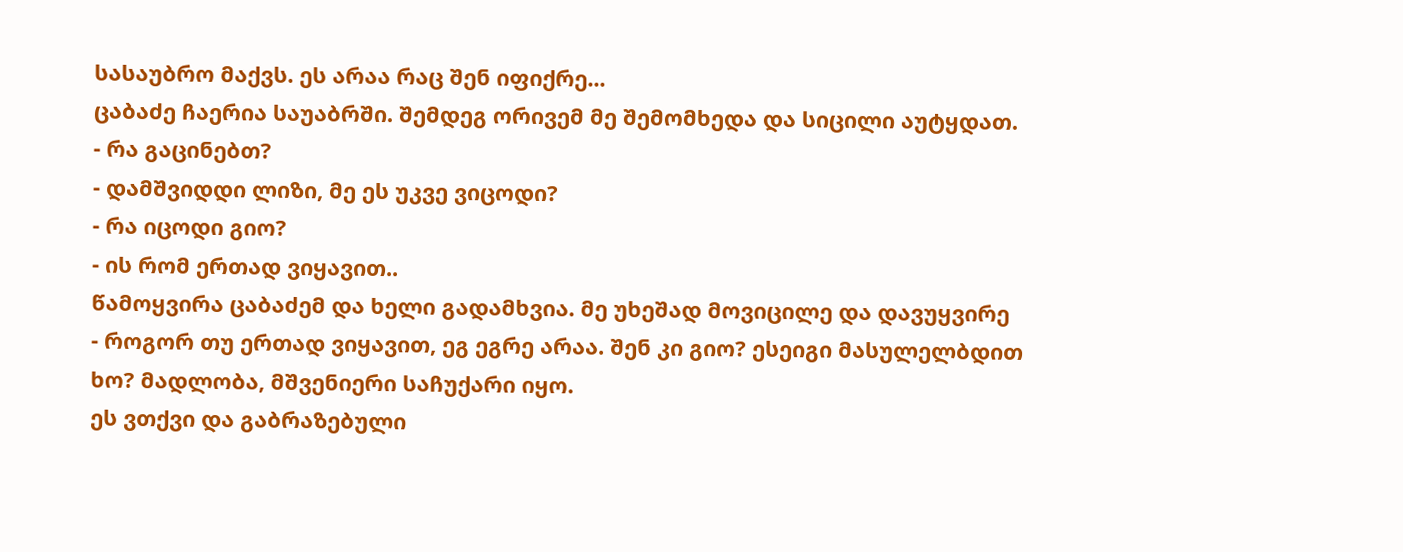სასაუბრო მაქვს. ეს არაა რაც შენ იფიქრე...
ცაბაძე ჩაერია საუაბრში. შემდეგ ორივემ მე შემომხედა და სიცილი აუტყდათ.
- რა გაცინებთ?
- დამშვიდდი ლიზი, მე ეს უკვე ვიცოდი?
- რა იცოდი გიო?
- ის რომ ერთად ვიყავით..
წამოყვირა ცაბაძემ და ხელი გადამხვია. მე უხეშად მოვიცილე და დავუყვირე
- როგორ თუ ერთად ვიყავით, ეგ ეგრე არაა. შენ კი გიო? ესეიგი მასულელბდით ხო? მადლობა, მშვენიერი საჩუქარი იყო.
ეს ვთქვი და გაბრაზებული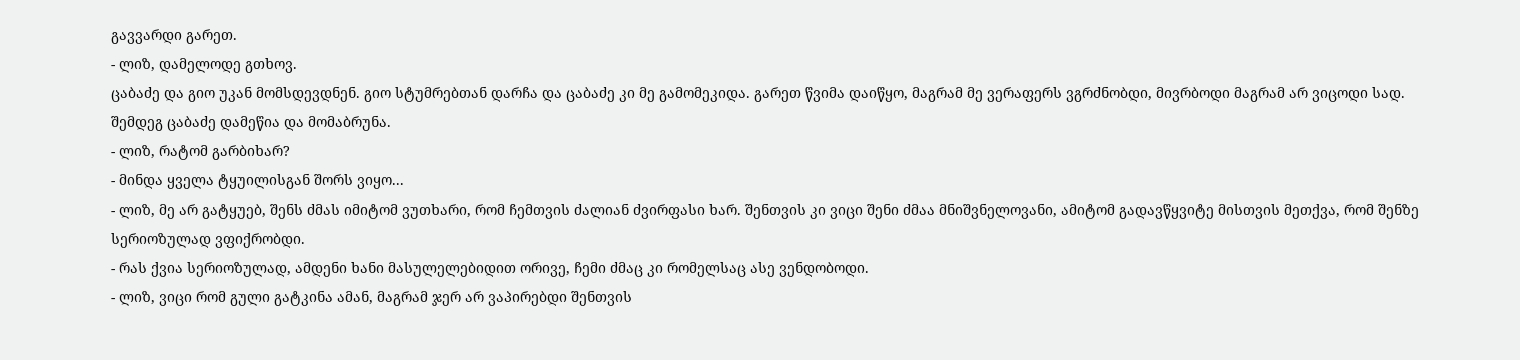გავვარდი გარეთ.
- ლიზ, დამელოდე გთხოვ.
ცაბაძე და გიო უკან მომსდევდნენ. გიო სტუმრებთან დარჩა და ცაბაძე კი მე გამომეკიდა. გარეთ წვიმა დაიწყო, მაგრამ მე ვერაფერს ვგრძნობდი, მივრბოდი მაგრამ არ ვიცოდი სად. შემდეგ ცაბაძე დამეწია და მომაბრუნა.
- ლიზ, რატომ გარბიხარ?
- მინდა ყველა ტყუილისგან შორს ვიყო...
- ლიზ, მე არ გატყუებ, შენს ძმას იმიტომ ვუთხარი, რომ ჩემთვის ძალიან ძვირფასი ხარ. შენთვის კი ვიცი შენი ძმაა მნიშვნელოვანი, ამიტომ გადავწყვიტე მისთვის მეთქვა, რომ შენზე სერიოზულად ვფიქრობდი.
- რას ქვია სერიოზულად, ამდენი ხანი მასულელებიდით ორივე, ჩემი ძმაც კი რომელსაც ასე ვენდობოდი.
- ლიზ, ვიცი რომ გული გატკინა ამან, მაგრამ ჯერ არ ვაპირებდი შენთვის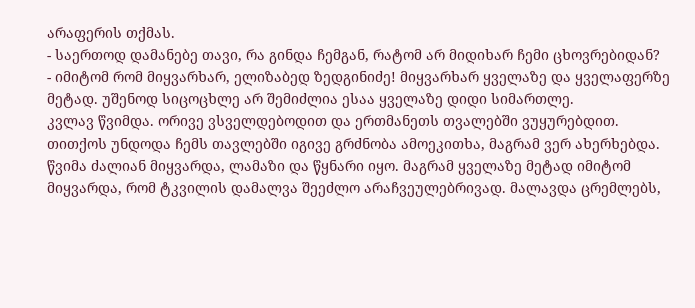არაფერის თქმას.
- საერთოდ დამანებე თავი, რა გინდა ჩემგან, რატომ არ მიდიხარ ჩემი ცხოვრებიდან?
- იმიტომ რომ მიყვარხარ, ელიზაბედ ზედგინიძე! მიყვარხარ ყველაზე და ყველაფერზე მეტად. უშენოდ სიცოცხლე არ შემიძლია ესაა ყველაზე დიდი სიმართლე.
კვლავ წვიმდა. ორივე ვსველდებოდით და ერთმანეთს თვალებში ვუყურებდით. თითქოს უნდოდა ჩემს თავლებში იგივე გრძნობა ამოეკითხა, მაგრამ ვერ ახერხებდა. წვიმა ძალიან მიყვარდა, ლამაზი და წყნარი იყო. მაგრამ ყველაზე მეტად იმიტომ მიყვარდა, რომ ტკვილის დამალვა შეეძლო არაჩვეულებრივად. მალავდა ცრემლებს,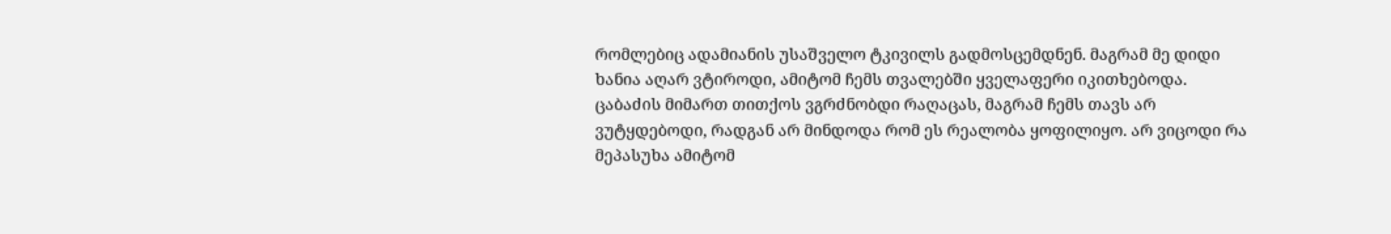რომლებიც ადამიანის უსაშველო ტკივილს გადმოსცემდნენ. მაგრამ მე დიდი ხანია აღარ ვტიროდი, ამიტომ ჩემს თვალებში ყველაფერი იკითხებოდა. ცაბაძის მიმართ თითქოს ვგრძნობდი რაღაცას, მაგრამ ჩემს თავს არ ვუტყდებოდი, რადგან არ მინდოდა რომ ეს რეალობა ყოფილიყო. არ ვიცოდი რა მეპასუხა ამიტომ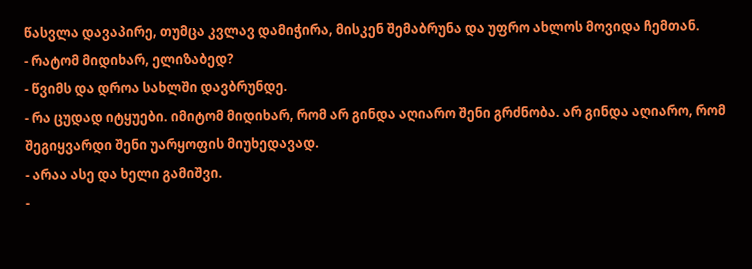წასვლა დავაპირე, თუმცა კვლავ დამიჭირა, მისკენ შემაბრუნა და უფრო ახლოს მოვიდა ჩემთან.
- რატომ მიდიხარ, ელიზაბედ?
- წვიმს და დროა სახლში დავბრუნდე.
- რა ცუდად იტყუები. იმიტომ მიდიხარ, რომ არ გინდა აღიარო შენი გრძნობა. არ გინდა აღიარო, რომ შეგიყვარდი შენი უარყოფის მიუხედავად.
- არაა ასე და ხელი გამიშვი.
-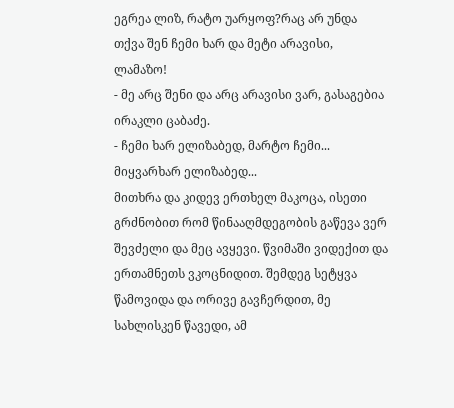ეგრეა ლიზ, რატო უარყოფ?რაც არ უნდა თქვა შენ ჩემი ხარ და მეტი არავისი, ლამაზო!
- მე არც შენი და არც არავისი ვარ, გასაგებია ირაკლი ცაბაძე.
- ჩემი ხარ ელიზაბედ, მარტო ჩემი... მიყვარხარ ელიზაბედ...
მითხრა და კიდევ ერთხელ მაკოცა, ისეთი გრძნობით რომ წინააღმდეგობის გაწევა ვერ შევძელი და მეც ავყევი. წვიმაში ვიდექით და ერთამნეთს ვკოცნიდით. შემდეგ სეტყვა წამოვიდა და ორივე გავჩერდით, მე სახლისკენ წავედი, ამ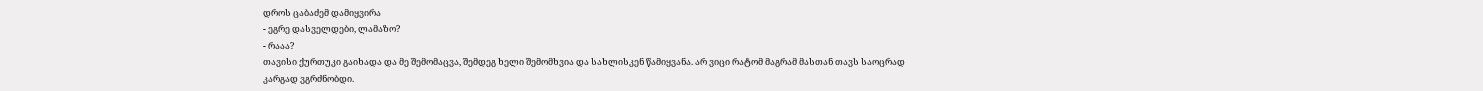დროს ცაბაძემ დამიყვირა
- ეგრე დასველდები, ლამაზო?
- რააა?
თავისი ქურთუკი გაიხადა და მე შემომაცვა, შემდეგ ხელი შემომხვია და სახლისკენ წამიყვანა. არ ვიცი რატომ მაგრამ მასთან თავს საოცრად კარგად ვგრძნობდი.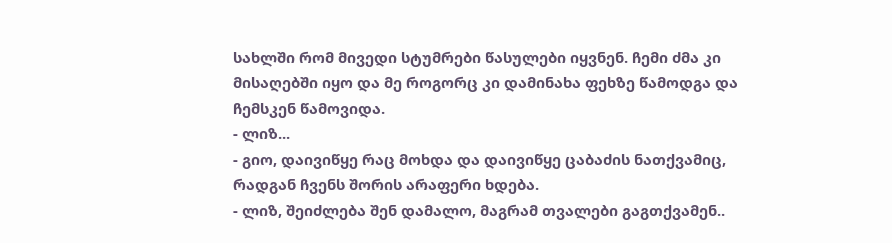სახლში რომ მივედი სტუმრები წასულები იყვნენ. ჩემი ძმა კი მისაღებში იყო და მე როგორც კი დამინახა ფეხზე წამოდგა და ჩემსკენ წამოვიდა.
- ლიზ...
- გიო, დაივიწყე რაც მოხდა და დაივიწყე ცაბაძის ნათქვამიც, რადგან ჩვენს შორის არაფერი ხდება.
- ლიზ, შეიძლება შენ დამალო, მაგრამ თვალები გაგთქვამენ..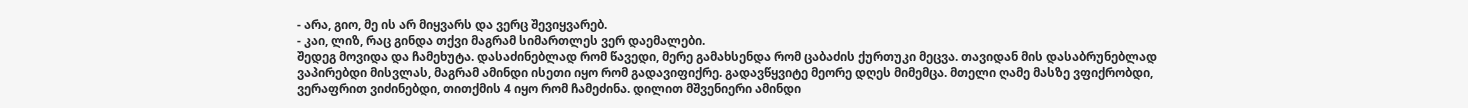- არა, გიო, მე ის არ მიყვარს და ვერც შევიყვარებ.
- კაი, ლიზ, რაც გინდა თქვი მაგრამ სიმართლეს ვერ დაემალები.
შედეგ მოვიდა და ჩამეხუტა. დასაძინებლად რომ წავედი, მერე გამახსენდა რომ ცაბაძის ქურთუკი მეცვა. თავიდან მის დასაბრუნებლად ვაპირებდი მისვლას, მაგრამ ამინდი ისეთი იყო რომ გადავიფიქრე. გადავწყვიტე მეორე დღეს მიმემცა. მთელი ღამე მასზე ვფიქრობდი, ვერაფრით ვიძინებდი, თითქმის 4 იყო რომ ჩამეძინა. დილით მშვენიერი ამინდი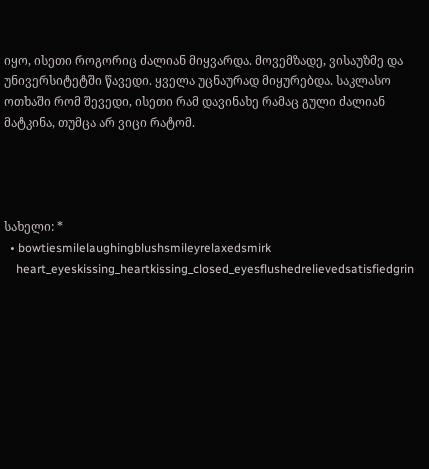იყო, ისეთი როგორიც ძალიან მიყვარდა. მოვემზადე, ვისაუზმე და უნივერსიტეტში წავედი. ყველა უცნაურად მიყურებდა. საკლასო ოთხაში რომ შევედი, ისეთი რამ დავინახე რამაც გული ძალიან მატკინა, თუმცა არ ვიცი რატომ.




სახელი: *
  • bowtiesmilelaughingblushsmileyrelaxedsmirk
    heart_eyeskissing_heartkissing_closed_eyesflushedrelievedsatisfiedgrin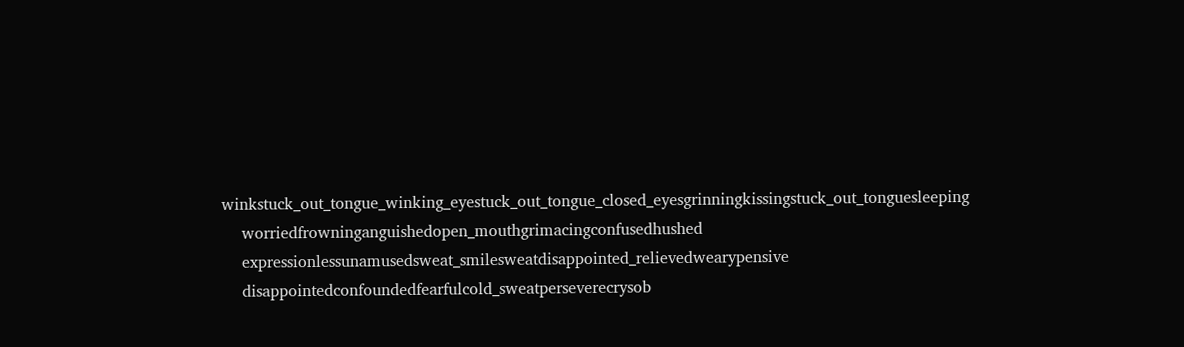winkstuck_out_tongue_winking_eyestuck_out_tongue_closed_eyesgrinningkissingstuck_out_tonguesleeping
    worriedfrowninganguishedopen_mouthgrimacingconfusedhushed
    expressionlessunamusedsweat_smilesweatdisappointed_relievedwearypensive
    disappointedconfoundedfearfulcold_sweatperseverecrysob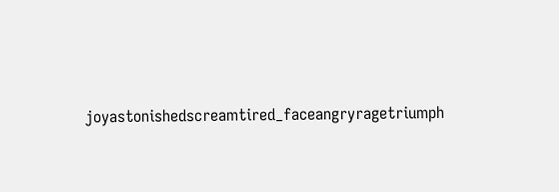joyastonishedscreamtired_faceangryragetriumph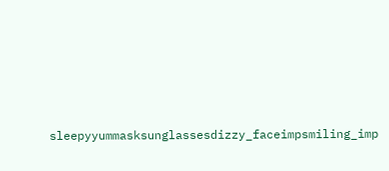sleepyyummasksunglassesdizzy_faceimpsmiling_imp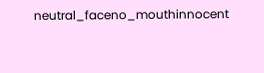neutral_faceno_mouthinnocent